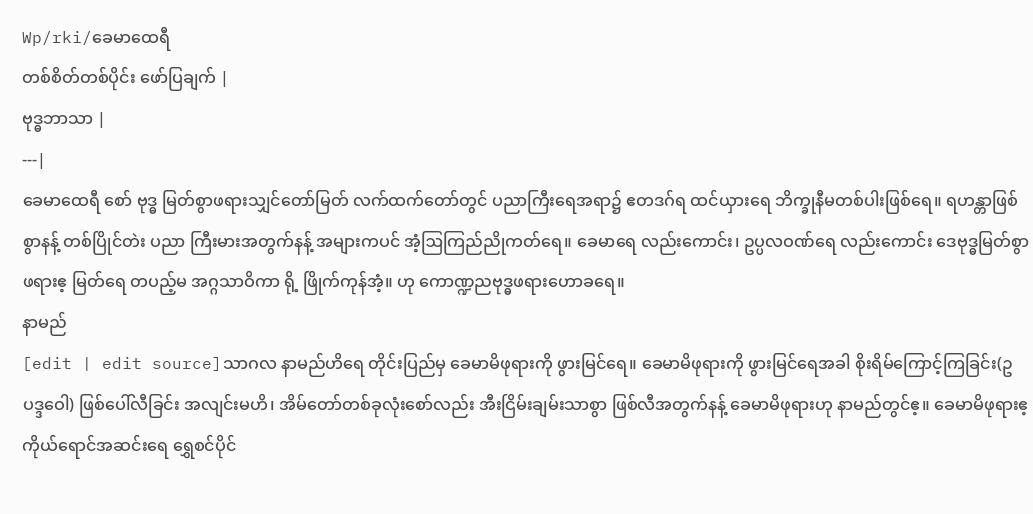Wp/rki/ခေမာထေရီ
တစ်စိတ်တစ်ပိုင်း ဖော်ပြချက် |
ဗုဒ္ဓဘာသာ |
---|
ခေမာထေရီ စော် ဗုဒ္ဓ မြတ်စွာဖရားသျှင်တော်မြတ် လက်ထက်တော်တွင် ပညာကြီးရေအရာ၌ ဧတဒဂ်ရ ထင်ယှားရေ ဘိက္ခုနီမတစ်ပါးဖြစ်ရေ။ ရဟန္တာဖြစ်စွာနန့် တစ်ပြိုင်တဲး ပညာ ကြီးမားအတွက်နန့် အများကပင် အံ့ဩကြည်ညိုကတ်ရေ။ ခေမာရေ လည်းကောင်း၊ ဥပ္ပလဝဏ်ရေ လည်းကောင်း ဒေဗုဒ္ဓမြတ်စွာ ဖရားဧ့ မြတ်ရေ တပည့်မ အဂ္ဂသာဝိကာ ရို့ ဖြိုက်ကုန်အံ့။ ဟု ကောဏ္ဍညဗုဒ္ဓဖရားဟောခရေ။
နာမည်
[edit | edit source]သာဂလ နာမည်ဟိရေ တိုင်းပြည်မှ ခေမာမိဖုရားကို ဖွားမြင်ရေ။ ခေမာမိဖုရားကို ဖွားမြင်ရေအခါ စိုးရိမ်ကြောင့်ကြခြင်း(ဥပဒ္ဒဝေါ) ဖြစ်ပေါ်လီခြင်း အလျင်းမဟိ၊ အိမ်တော်တစ်ခုလုံးစော်လည်း အီးငြိမ်းချမ်းသာစွာ ဖြစ်လီအတွက်နန့် ခေမာမိဖုရားဟု နာမည်တွင်ဧ့။ ခေမာမိဖုရားဧ့ ကိုယ်ရောင်အဆင်းရေ ရွှေစင်ပိုင်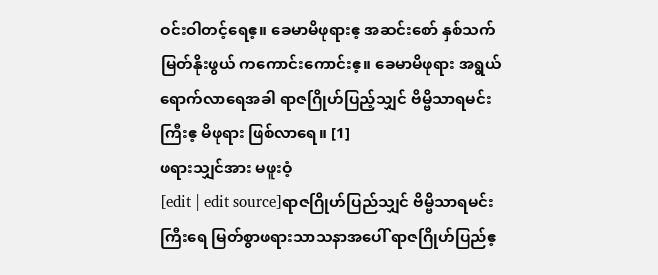ဝင်းဝါတင့်ရေဧ့။ ခေမာမိဖုရားဧ့ အဆင်းစော် နှစ်သက်မြတ်နိုးဖွယ် ကကောင်းကောင်းဧ့။ ခေမာမိဖုရား အရွယ်ရောက်လာရေအခါ ရာဇဂြိုဟ်ပြည့်သျှင် ဗိမ္ဗိသာရမင်းကြီးဧ့ မိဖုရား ဖြစ်လာရေ။ [1]
ဖရားသျှင်အား မဖူးဝံ့
[edit | edit source]ရာဇဂြိုဟ်ပြည်သျှင် ဗိမ္ဗိသာရမင်းကြီးရေ မြတ်စွာဖရားသာသနာအပေါ် ရာဇဂြိုဟ်ပြည်ဧ့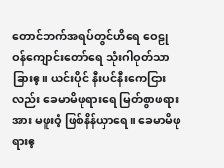တောင်ဘက်အရပ်တွင်ဟိရေ ဝေဠုဝန်ကျောင်းတော်ရေ သုံးဂါဝုတ်သာ ခြားဧ့။ ယင်းပိုင် နီးပင်နီးကေငြားလည်း ခေမာမိဖုရားရေ မြတ်စွာဖရားအား မဖူးဝံ့ ဖြစ်နိန်ယှာရေ။ ခေမာမိဖုရားဧ့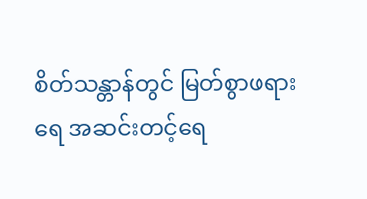စိတ်သန္တာန်တွင် မြတ်စွာဖရားရေ အဆင်းတင့်ရေ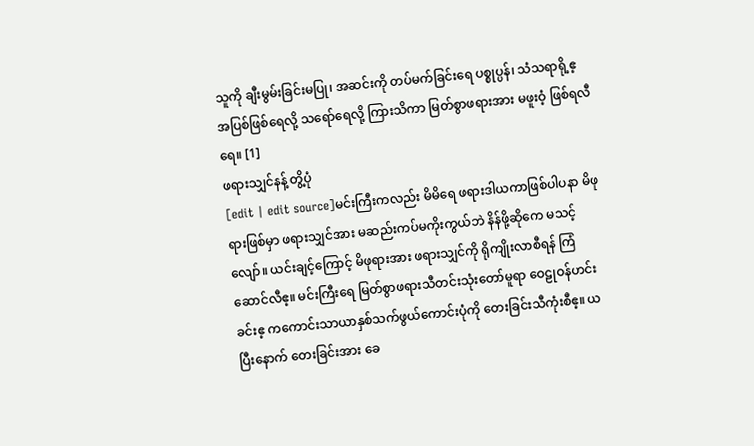သူကို ချီးမွမ်းခြင်းမပြု၊ အဆင်းကို တပ်မက်ခြင်းရေ ပစ္စုပ္ပန်၊ သံသရာရို့ဧ့ အပြစ်ဖြစ်ရေလို့ သရော်ရေလို့ ကြားသိကာ မြတ်စွာဖရားအား မဖူးဝံ့ ဖြစ်ရလီရေ။ [1]
ဖရားသျှင်နန့် တွိ့ပုံ
[edit | edit source]မင်းကြီးကလည်း မိမိရေ ဖရားဒါယကာဖြစ်ပါပနာ မိဖုရားဖြစ်မှာ ဖရားသျှင်အား မဆည်းကပ်မကိုးကွယ်ဘဲ နိန်ဖို့ဆိုကေ မသင့်လျော်။ ယင်းချင့်ကြောင့် မိဖုရားအား ဖရားသျှင်ကို ရိုကျိုးလာစီရန် ကြံဆောင်လီဧ့။ မင်းကြီးရေ မြတ်စွာဖရားသီတင်းသုံးတော်မူရာ ဝေဠုဝန်ဟင်းခင်းဧ့ ကကောင်းသာယာနှစ်သက်ဖွယ်ကောင်းပုံကို တေးခြင်းသီကုံးစီဧ့။ ယပြီးနောက် တေးခြင်းအား ခေ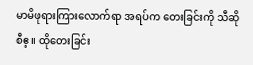မာမိဖုရားကြားလောက်ရာ အရပ်က တေးခြင်းကို သီဆိုစီဧ့။ ထိုတေးခြင်း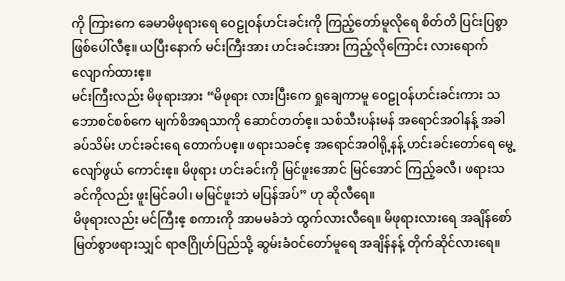ကို ကြားကေ ခေမာမိဖုရားရေ ဝေဠုဝန်ဟင်းခင်းကို ကြည့်တော်မူလိုရေ စိတ်တိ ပြင်းပြစွာ ဖြစ်ပေါ်လီဧ့။ ယပြီးနောက် မင်းကြီးအား ဟင်းခင်းအား ကြည့်လိုကြောင်း လားရောက်လျောက်ထားဧ့။
မင်းကြီးလည်း မိဖုရားအား “မိဖုရား လားပြီးကေ ရှုချေကာမူ ဝေဠုဝန်ဟင်းခင်းကား သဘောစင်စစ်ကေ မျက်စိအရသာကို ဆောင်တတ်ဧ့။ သစ်သီးပန်းမန် အရောင်အဝါနန့် အခါခပ်သိမ်း ဟင်းခင်းရေ တောက်ပဧ့။ ဖရားသခင်ဧ့ အရောင်အဝါရို့နန့် ဟင်းခင်းတော်ရေ မွေ့လျော်ဖွယ် ကောင်းဧ့။ မိဖုရား ဟင်းခင်းကို မြင်ဖူးအောင် မြင်အောင် ကြည့်ခလီ၊ ဖရားသခင်ကိုလည်း ဖူးမြင်ခပါ၊ မမြင်ဖူးဘဲ မပြန်အပ်” ဟု ဆိုလီရေ။
မိဖုရားလည်း မင်ကြီးဧ့ စကားကို အာမမခံဘဲ ထွက်လားလီရေ။ မိဖုရားလားရေ အချိန်စော် မြတ်စွာဖရားသျှင် ရာဇဂြိုဟ်ပြည်သို့ ဆွမ်းခံဝင်တော်မူရေ အချိန်နန့် တိုက်ဆိုင်လားရေ။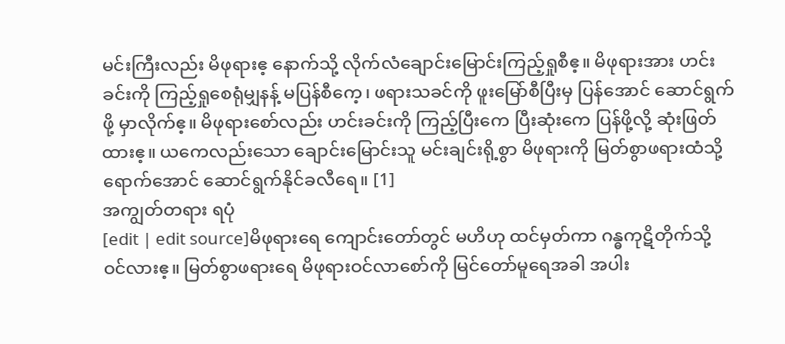မင်းကြီးလည်း မိဖုရားဧ့ နောက်သို့ လိုက်လံချောင်းမြောင်းကြည့်ရှုစီဧ့။ မိဖုရားအား ဟင်းခင်းကို ကြည့်ရှုစေရုံမျှနန့် မပြန်စီကေ့၊ ဖရားသခင်ကို ဖူးမြော်စီပြီးမှ ပြန်အောင် ဆောင်ရွက်ဖို့ မှာလိုက်ဧ့။ မိဖုရားစော်လည်း ဟင်းခင်းကို ကြည့်ပြီးကေ ပြီးဆုံးကေ ပြန်ဖို့လို့ ဆုံးဖြတ်ထားဧ့။ ယကေလည်းသော ချောင်းမြောင်းသူ မင်းချင်းရို့စွာ မိဖုရားကို မြတ်စွာဖရားထံသို့ ရောက်အောင် ဆောင်ရွက်နိုင်ခလီရေ။ [1]
အကျွတ်တရား ရပုံ
[edit | edit source]မိဖုရားရေ ကျောင်းတော်တွင် မဟိဟု ထင်မှတ်ကာ ဂန္ဓကုဋိတိုက်သို့ ဝင်လားဧ့။ မြတ်စွာဖရားရေ မိဖုရားဝင်လာစော်ကို မြင်တော်မူရေအခါ အပါး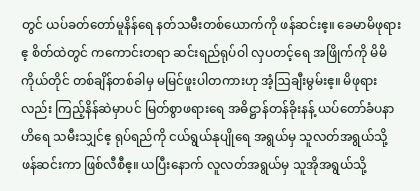တွင် ယပ်ခတ်တော်မူနိန်ရေ နတ်သမီးတစ်ယောက်ကို ဖန်ဆင်းဧ့။ ခေမာမိဖုရားဧ့ စိတ်ထဲတွင် ကကောင်းတရာ ဆင်းရည်ရုပ်ဝါ လှပတင့်ရေ အဖြိုက်ကို မိမိကိုယ်တိုင် တစ်ချိန်တစ်ခါမှ မမြင်ဖူးပါတကားဟု အံ့ဩချီးမွမ်းဧ့။ မိဖုရားလည်း ကြည့်နိန်ဆဲမှာပင် မြတ်စွာဖရားရေ အဓိဋ္ဌာန်တန်ခိုးနန့် ယပ်တော်ခံပနာဟိရေ သမီးသျှင်ဧ့ ရုပ်ရည်ကို ငယ်ရွယ်နုပျိုရေ အရွယ်မှ သူလတ်အရွယ်သို့ ဖန်ဆင်းကာ ဖြစ်လီစီဧ့။ ယပြီးနောက် လူလတ်အရွယ်မှ သူအိုအရွယ်သို့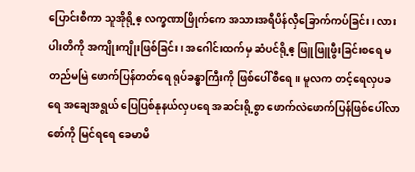ပြောင်းစီကာ သူအိုရို့ဧ့ လက္ခဏာဖြိုက်ကေ အသားအရီပိန်လှီခြောက်ကပ်ခြင်း၊ လားပါးတိကို အကျိုးကျိုးဖြစ်ခြင်း၊ အဂေါင်းထက်မှ ဆံပင်ရို့ဧ့ ဖြူဖြူဖွီးခြင်းစရေ မတည်မမြဲ ဖောက်ပြန်တတ်ရေ ရုပ်ခန္ဓာကြီးကို ဖြစ်ပေါ်စီရေ။ မူလက တင့်ရေလှပခရေ အချေအရွယ် ပြေပြစ်နုနယ်လှပရေ အဆင်းရို့စွာ ဖောက်လဲဖောက်ပြန်ဖြစ်ပေါ်လာစော်ကို မြင်ရရေ ခေမာမိ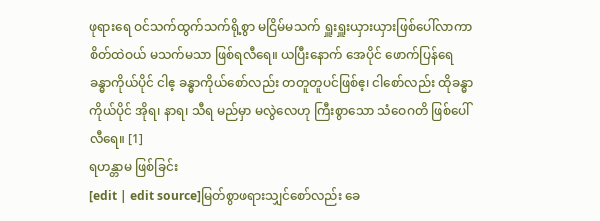ဖုရားရေ ဝင်သက်ထွက်သက်ရို့စွာ မငြိမ်မသက် ရှူးရှူးယှားယှားဖြစ်ပေါ်လာကာ စိတ်ထဲဝယ် မသက်မသာ ဖြစ်ရလီရေ။ ယပြီးနောက် အေပိုင် ဖောက်ပြန်ရေ ခန္ဓာကိုယ်ပိုင် ငါဧ့ ခန္ဓာကိုယ်စော်လည်း တတူတူပင်ဖြစ်ဧ့၊ ငါစော်လည်း ထိုခန္ဓာကိုယ်ပိုင် အိုရ၊ နာရ၊ သီရ မည်မှာ မလွဲလေဟု ကြီးစွာသော သံဝေဂတိ ဖြစ်ပေါ်လီရေ။ [1]
ရဟန္တာမ ဖြစ်ခြင်း
[edit | edit source]မြတ်စွာဖရားသျှင်စော်လည်း ခေ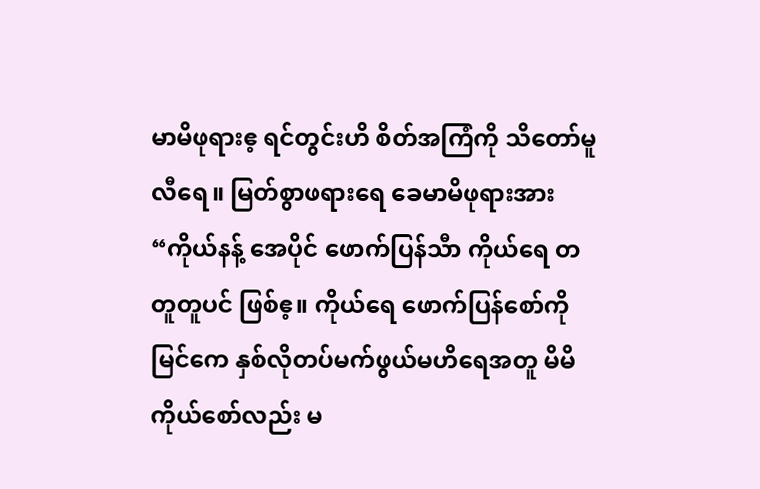မာမိဖုရားဧ့ ရင်တွင်းဟိ စိတ်အကြံကို သိတော်မူလီရေ။ မြတ်စွာဖရားရေ ခေမာမိဖုရားအား “ကိုယ်နန့် အေပိုင် ဖောက်ပြန်သီာ ကိုယ်ရေ တတူတူပင် ဖြစ်ဧ့။ ကိုယ်ရေ ဖောက်ပြန်စော်ကို မြင်ကေ နှစ်လိုတပ်မက်ဖွယ်မဟိရေအတူ မိမိကိုယ်စော်လည်း မ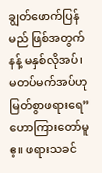ချွတ်ဖောက်ပြန်မည် ဖြစ်အတွက်နန့် မနှစ်လိုအပ်၊ မတပ်မက်အပ်ဟု မြတ်စွာဖရားရေ” ဟောကြားတော်မူဧ့။ ဖရားသခင်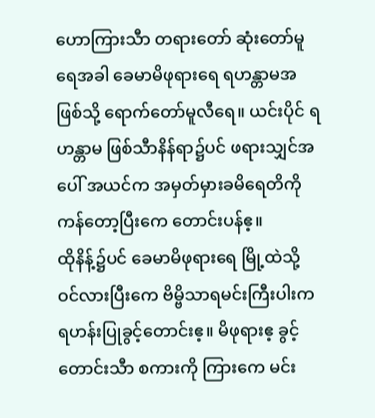ဟောကြားသီာ တရားတော် ဆုံးတော်မူရေအခါ ခေမာမိဖုရားရေ ရဟန္တာမအဖြစ်သို့ ရောက်တော်မူလီရေ။ ယင်းပိုင် ရဟန္တာမ ဖြစ်သီာနိန်ရာ၌ပင် ဖရားသျှင်အပေါ် အယင်က အမှတ်မှားခမိရေတိကို ကန်တော့ပြီးကေ တောင်းပန်ဧ့။
ထိုနိန့်၌ပင် ခေမာမိဖုရားရေ မြို့ထဲသို့ ဝင်လားပြီးကေ ဗိမ္ဗိသာရမင်းကြီးပါးက ရဟန်းပြုခွင့်တောင်းဧ့။ မိဖုရားဧ့ ခွင့်တောင်းသီာ စကားကို ကြားကေ မင်း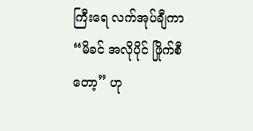ကြီးရေ လက်အုပ်ချီကာ “မိခင် အလိုပိုင် ဖြိုက်စီတော့” ဟု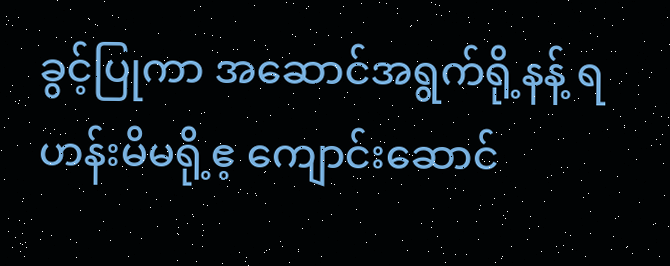ခွင့်ပြုကာ အဆောင်အရွက်ရို့နန့် ရဟန်းမိမရို့ဧ့ ကျောင်းဆောင်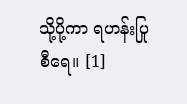သို့ပို့ကာ ရဟန်းပြုစီရေ။ [1]